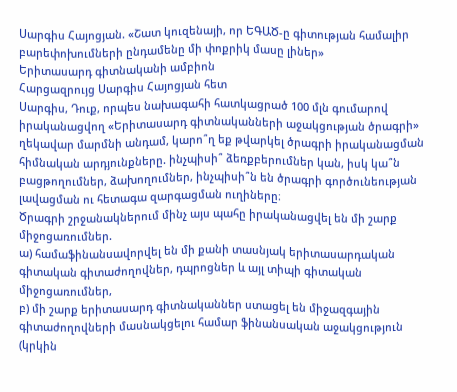Սարգիս Հայոցյան. «Շատ կուզենայի, որ ԵԳԱԾ-ը գիտության համալիր բարեփոխումների ընդամենը մի փոքրիկ մասը լիներ»
Երիտասարդ գիտնականի ամբիոն
Հարցազրույց Սարգիս Հայոցյան հետ
Սարգիս, Դուք, որպես նախագահի հատկացրած 100 մլն գումարով իրականացվող «Երիտասարդ գիտնականների աջակցության ծրագրի» ղեկավար մարմնի անդամ, կարո՞ղ եք թվարկել ծրագրի իրականացման հիմնական արդյունքները. ինչպիսի՞ ձեռքբերումներ կան, իսկ կա՞ն բացթողումներ, ձախողումներ, ինչպիսի՞ն են ծրագրի գործունեության լավացման ու հետագա զարգացման ուղիները։
Ծրագրի շրջանակներում մինչ այս պահը իրականացվել են մի շարք միջոցառումներ.
ա) համաֆինանսավորվել են մի քանի տասնյակ երիտասարդական գիտական գիտաժողովներ, դպրոցներ և այլ տիպի գիտական միջոցառումներ,
բ) մի շարք երիտասարդ գիտնականներ ստացել են միջազգային գիտաժողովների մասնակցելու համար ֆինանսական աջակցություն (կրկին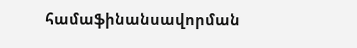համաֆինանսավորման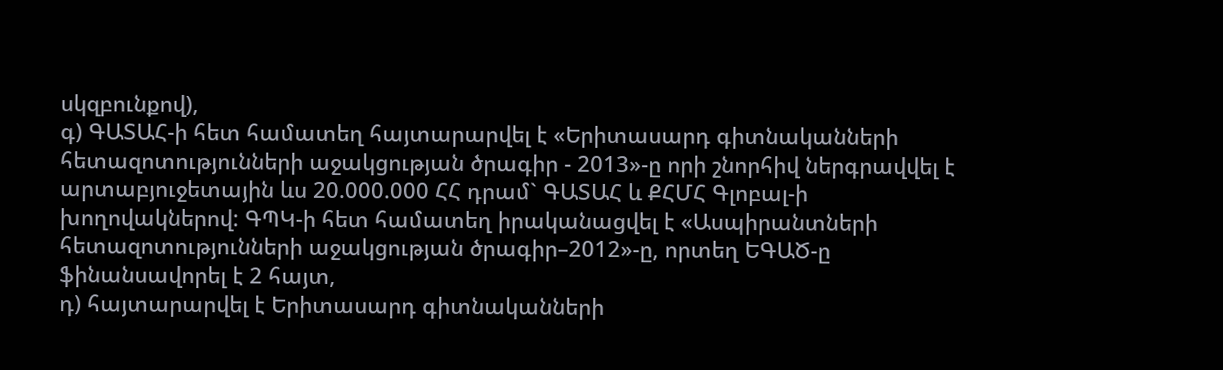սկզբունքով),
գ) ԳԱՏԱՀ-ի հետ համատեղ հայտարարվել է «Երիտասարդ գիտնականների հետազոտությունների աջակցության ծրագիր - 2013»-ը որի շնորհիվ ներգրավվել է արտաբյուջետային ևս 20.000.000 ՀՀ դրամ` ԳԱՏԱՀ և ՔՀՄՀ Գլոբալ-ի խողովակներով: ԳՊԿ-ի հետ համատեղ իրականացվել է «Ասպիրանտների հետազոտությունների աջակցության ծրագիր–2012»-ը, որտեղ ԵԳԱԾ-ը ֆինանսավորել է 2 հայտ,
դ) հայտարարվել է Երիտասարդ գիտնականների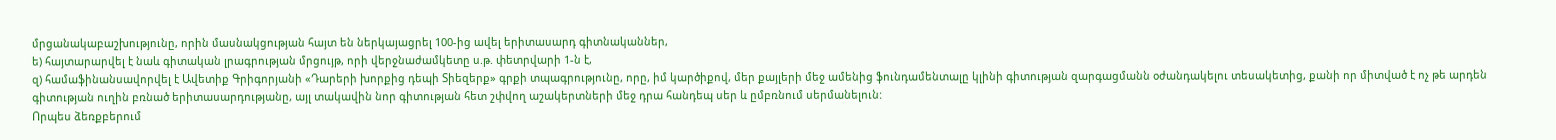մրցանակաբաշխությունը, որին մասնակցության հայտ են ներկայացրել 100-ից ավել երիտասարդ գիտնականներ,
ե) հայտարարվել է նաև գիտական լրագրության մրցույթ, որի վերջնաժամկետը ս.թ. փետրվարի 1-ն է,
զ) համաֆինանսավորվել է Ավետիք Գրիգորյանի «Դարերի խորքից դեպի Տիեզերք» գրքի տպագրությունը, որը, իմ կարծիքով, մեր քայլերի մեջ ամենից ֆունդամենտալը կլինի գիտության զարգացմանն օժանդակելու տեսակետից, քանի որ միտված է ոչ թե արդեն գիտության ուղին բռնած երիտասարդությանը, այլ տակավին նոր գիտության հետ շփվող աշակերտների մեջ դրա հանդեպ սեր և ըմբռնում սերմանելուն:
Որպես ձեռքբերում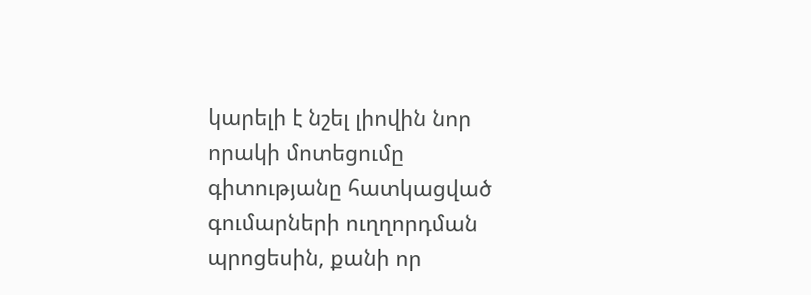կարելի է նշել լիովին նոր որակի մոտեցումը գիտությանը հատկացված գումարների ուղղորդման պրոցեսին, քանի որ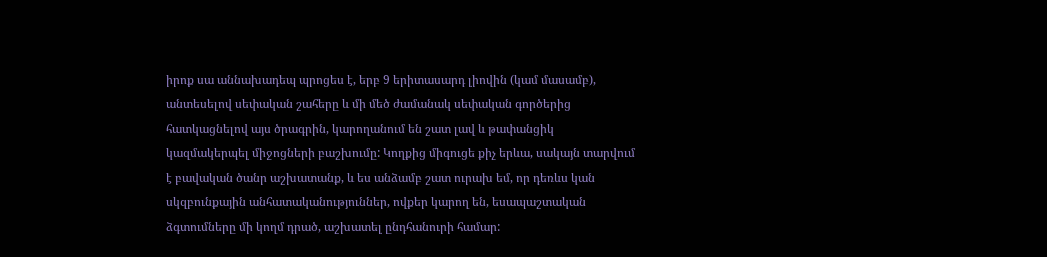իրոք սա աննախադեպ պրոցես է, երբ 9 երիտասարդ լիովին (կամ մասամբ), անտեսելով սեփական շահերը և մի մեծ ժամանակ սեփական գործերից հատկացնելով այս ծրագրին, կարողանում են շատ լավ և թափանցիկ կազմակերպել միջոցների բաշխումը: Կողքից միգուցե քիչ երևա, սակայն տարվում է բավական ծանր աշխատանք, և ես անձամբ շատ ուրախ եմ, որ դեռևս կան սկզբունքային անհատականություններ, ովքեր կարող են, եսապաշտական ձգտումները մի կողմ դրած, աշխատել ընդհանուրի համար: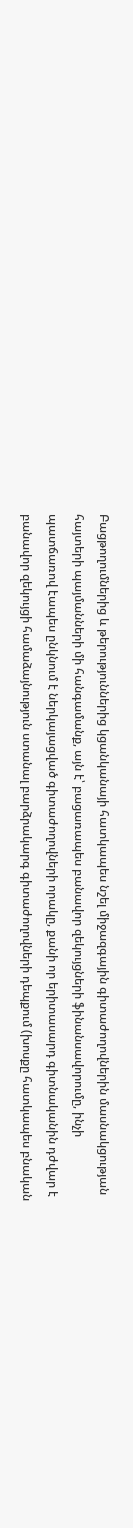Բացթողումներից և թերություններից կցանկանայի հատկապես նշել միջազգային գիտաժողովներին մասնակցության հայտերի պայմանների մի հանգամանք, այն է՝ բացառապես բանավոր զեկույցների ֆինանսավորումը, ինչի պատճառով էապես ընկնում է ներկայացված գիտաժողովների որակը, քանի որ երիտասարդ գիտնականին դժվար է բանավոր զեկույցի համաձայնություն ստանալ բարձրակարգ գիտաժողովների դեպքում (խոսքը հատկապես բնական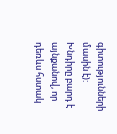գիտությունների մասին է):
Խնդիրը բարդ է այնքանով, որ դեռևս հստակ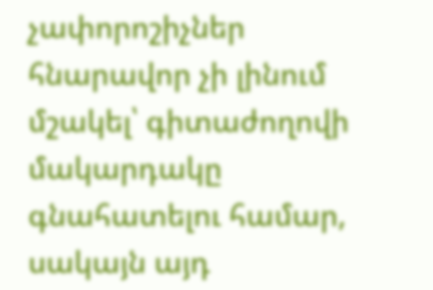չափորոշիչներ հնարավոր չի լինում մշակել՝ գիտաժողովի մակարդակը գնահատելու համար, սակայն այդ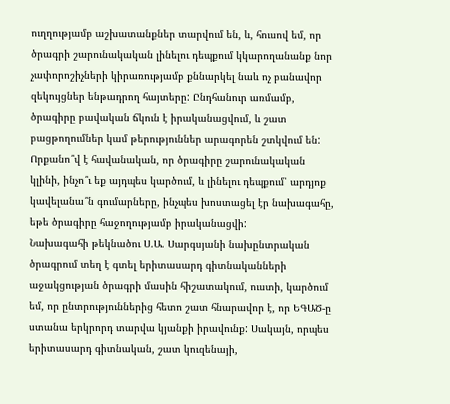ուղղությամբ աշխատանքներ տարվում են, և, հուսով եմ, որ ծրագրի շարունակական լինելու դեպքում կկարողանանք նոր չափորոշիչների կիրառությամբ քննարկել նաև ոչ բանավոր զեկույցներ ենթադրող հայտերը: Ընդհանուր առմամբ, ծրագիրը բավական ճկուն է իրականացվում, և շատ բացթողումներ կամ թերություններ արագորեն շտկվում են:
Որքանո՞վ է հավանական, որ ծրագիրը շարունակական կլինի, ինչո՞ւ եք այդպես կարծում, և լինելու դեպքում՝ արդյոք կավելանա՞ն գումարները, ինչպես խոստացել էր նախագահը, եթե ծրագիրը հաջողությամբ իրականացվի:
Նախագահի թեկնածու Ս.Ա. Սարգսյանի նախընտրական ծրագրում տեղ է գտել երիտասարդ գիտնականների աջակցության ծրագրի մասին հիշատակում, ուստի, կարծում եմ, որ ընտրություններից հետո շատ հնարավոր է, որ ԵԳԱԾ-ը ստանա երկրորդ տարվա կյանքի իրավունք: Սակայն, որպես երիտասարդ գիտնական, շատ կուզենայի,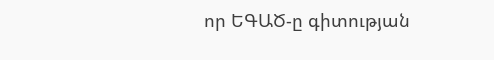որ ԵԳԱԾ-ը գիտության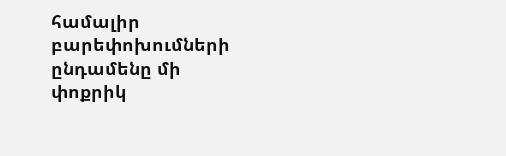համալիր բարեփոխումների ընդամենը մի փոքրիկ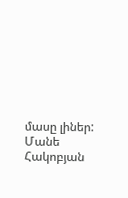մասը լիներ:
Մանե Հակոբյան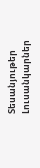Տեսանյութեր
Լուսանկարներ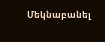Մեկնաբանել